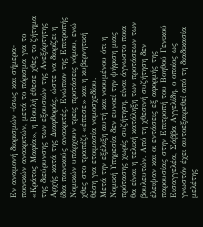Εν αναμονή διορισμών -ίσως και σήμερα- ποινικών ανακριτών, μετά το πόρισμα για το «Κράτος Μαφία», η Βουλή έθεσε χθες το ζήτημα της διεύρυνσης των εξουσιών της Ανεξάρτητης Αρχής κατά της Διαφθοράς, ώστε να διορίζει η ίδια ποινικούς ανακριτές. Ενώπιον της Επιτροπής Νομικών υπάρχουν τρεις προτάσεις νόμου, ενώ χθες στο τραπέζι «έπεσε» και η κυβερνητική θέση για ετοιμασία νομοσχεδίου.
Μετά την εξέλιξη αυτή και νοουμένου ότι η Νομική Υπηρεσία δεν ευνοεί την ψήφιση μιας πρότασης χωρίς συζήτηση, είναι άγνωστο ποια θα είναι η τελική κατάληξη των προτάσεων των βουλευτών. Από τη χθεσινή συζήτηση δεν έλειψαν και οι εντάσεις εξ αφορμής της παρουσίας στην Επιτροπή του Βοηθού Γενικού Εισαγγελέα, Σάββα Αγγελίδη, ο οποίος ως γνωστόν έχει αυτοεξαιρεθεί από τη διαδικασία μελέτης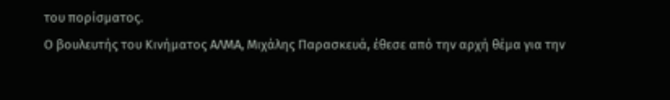του πορίσματος.
Ο βουλευτής του Κινήματος ΑΛΜΑ, Μιχάλης Παρασκευά, έθεσε από την αρχή θέμα για την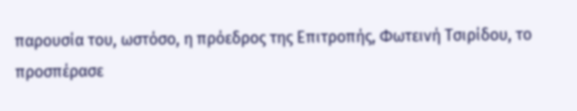παρουσία του, ωστόσο, η πρόεδρος της Επιτροπής, Φωτεινή Τσιρίδου, το προσπέρασε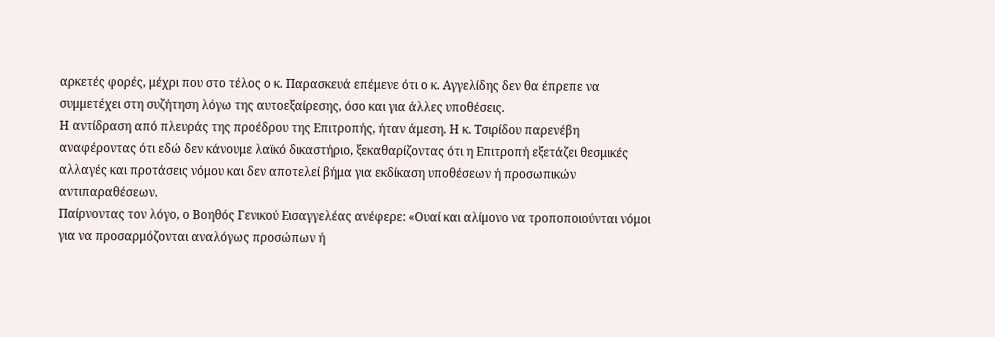αρκετές φορές, μέχρι που στο τέλος ο κ. Παρασκευά επέμενε ότι ο κ. Αγγελίδης δεν θα έπρεπε να συμμετέχει στη συζήτηση λόγω της αυτοεξαίρεσης, όσο και για άλλες υποθέσεις.
Η αντίδραση από πλευράς της προέδρου της Επιτροπής, ήταν άμεση. Η κ. Τσιρίδου παρενέβη αναφέροντας ότι εδώ δεν κάνουμε λαϊκό δικαστήριο, ξεκαθαρίζοντας ότι η Επιτροπή εξετάζει θεσμικές αλλαγές και προτάσεις νόμου και δεν αποτελεί βήμα για εκδίκαση υποθέσεων ή προσωπικών αντιπαραθέσεων.
Παίρνοντας τον λόγο, ο Βοηθός Γενικού Εισαγγελέας ανέφερε: «Ουαί και αλίμονο να τροποποιούνται νόμοι για να προσαρμόζονται αναλόγως προσώπων ή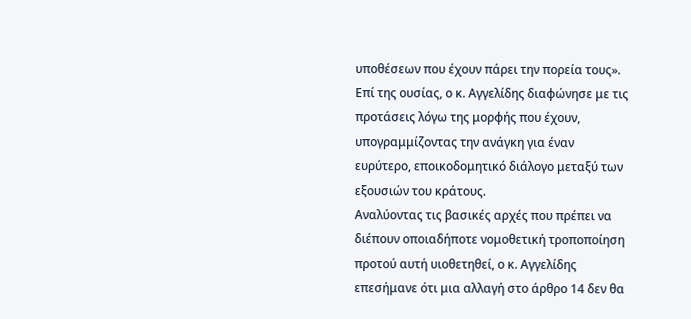υποθέσεων που έχουν πάρει την πορεία τους». Επί της ουσίας, ο κ. Αγγελίδης διαφώνησε με τις προτάσεις λόγω της μορφής που έχουν, υπογραμμίζοντας την ανάγκη για έναν ευρύτερο, εποικοδομητικό διάλογο μεταξύ των εξουσιών του κράτους.
Αναλύοντας τις βασικές αρχές που πρέπει να διέπουν οποιαδήποτε νομοθετική τροποποίηση προτού αυτή υιοθετηθεί, ο κ. Αγγελίδης επεσήμανε ότι μια αλλαγή στο άρθρο 14 δεν θα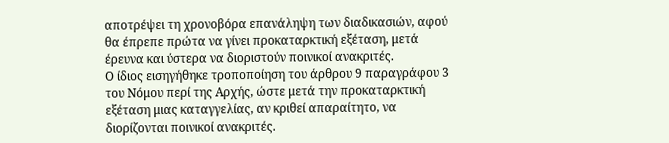αποτρέψει τη χρονοβόρα επανάληψη των διαδικασιών, αφού θα έπρεπε πρώτα να γίνει προκαταρκτική εξέταση, μετά έρευνα και ύστερα να διοριστούν ποινικοί ανακριτές.
Ο ίδιος εισηγήθηκε τροποποίηση του άρθρου 9 παραγράφου 3 του Νόμου περί της Αρχής, ώστε μετά την προκαταρκτική εξέταση μιας καταγγελίας, αν κριθεί απαραίτητο, να διορίζονται ποινικοί ανακριτές.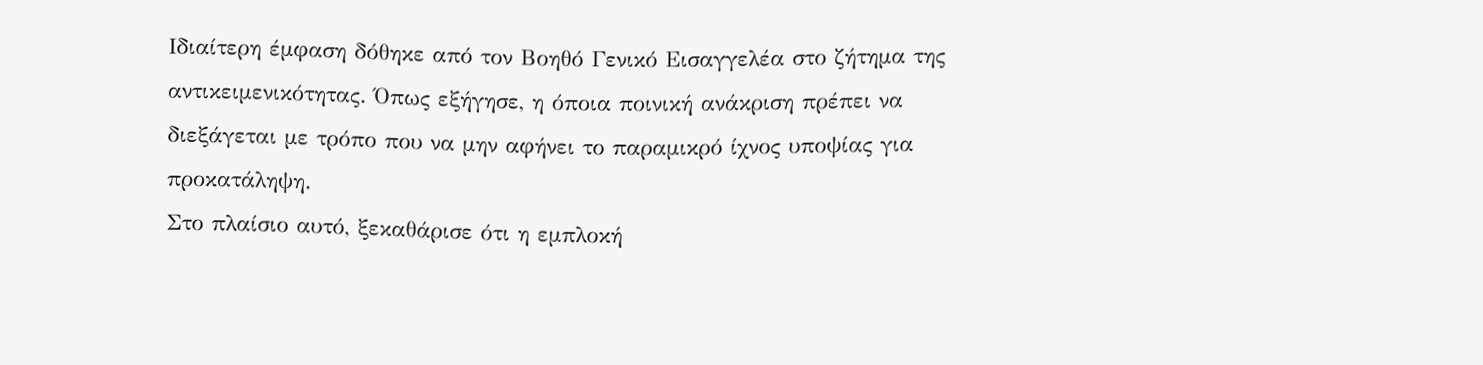Ιδιαίτερη έμφαση δόθηκε από τον Βοηθό Γενικό Εισαγγελέα στο ζήτημα της αντικειμενικότητας. Όπως εξήγησε, η όποια ποινική ανάκριση πρέπει να διεξάγεται με τρόπο που να μην αφήνει το παραμικρό ίχνος υποψίας για προκατάληψη.
Στο πλαίσιο αυτό, ξεκαθάρισε ότι η εμπλοκή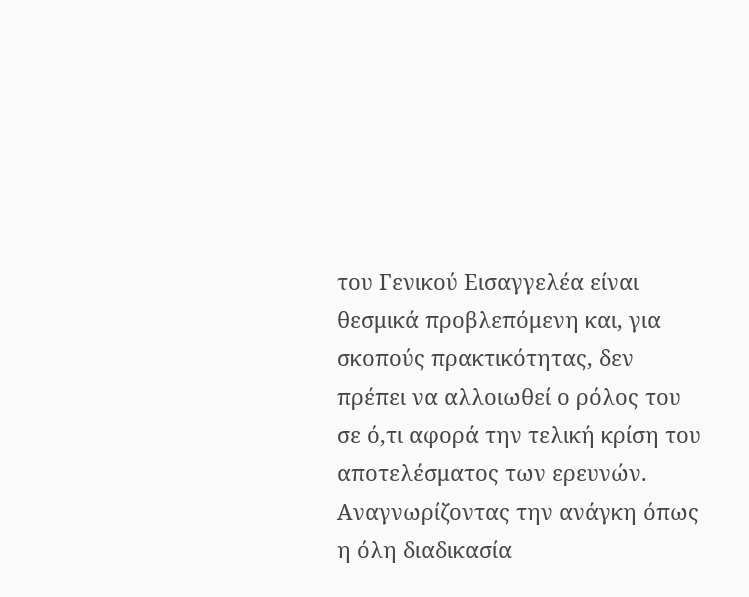του Γενικού Εισαγγελέα είναι θεσμικά προβλεπόμενη και, για σκοπούς πρακτικότητας, δεν πρέπει να αλλοιωθεί ο ρόλος του σε ό,τι αφορά την τελική κρίση του αποτελέσματος των ερευνών.
Αναγνωρίζοντας την ανάγκη όπως η όλη διαδικασία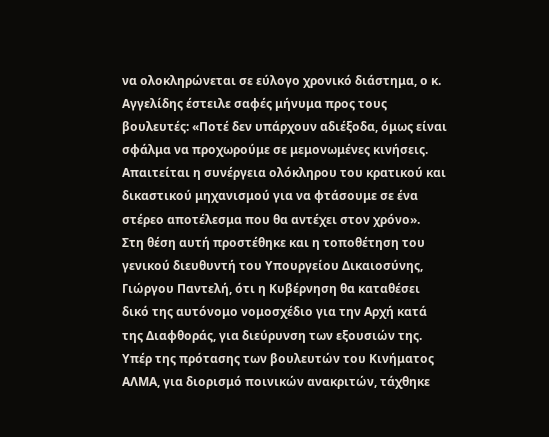να ολοκληρώνεται σε εύλογο χρονικό διάστημα, ο κ. Αγγελίδης έστειλε σαφές μήνυμα προς τους βουλευτές: «Ποτέ δεν υπάρχουν αδιέξοδα, όμως είναι σφάλμα να προχωρούμε σε μεμονωμένες κινήσεις. Απαιτείται η συνέργεια ολόκληρου του κρατικού και δικαστικού μηχανισμού για να φτάσουμε σε ένα στέρεο αποτέλεσμα που θα αντέχει στον χρόνο».
Στη θέση αυτή προστέθηκε και η τοποθέτηση του γενικού διευθυντή του Υπουργείου Δικαιοσύνης, Γιώργου Παντελή, ότι η Κυβέρνηση θα καταθέσει δικό της αυτόνομο νομοσχέδιο για την Αρχή κατά της Διαφθοράς, για διεύρυνση των εξουσιών της.
Υπέρ της πρότασης των βουλευτών του Κινήματος ΑΛΜΑ, για διορισμό ποινικών ανακριτών, τάχθηκε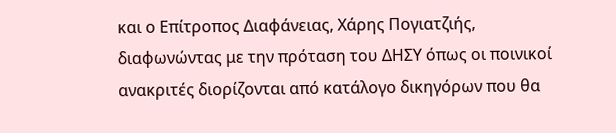και ο Επίτροπος Διαφάνειας, Χάρης Πογιατζιής, διαφωνώντας με την πρόταση του ΔΗΣΥ όπως οι ποινικοί ανακριτές διορίζονται από κατάλογο δικηγόρων που θα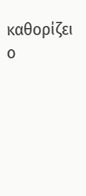καθορίζει ο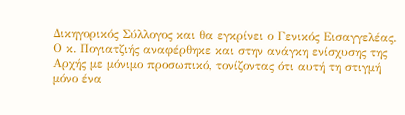Δικηγορικός Σύλλογος και θα εγκρίνει ο Γενικός Εισαγγελέας.
Ο κ. Πογιατζιής αναφέρθηκε και στην ανάγκη ενίσχυσης της Αρχής με μόνιμο προσωπικό, τονίζοντας ότι αυτή τη στιγμή μόνο ένα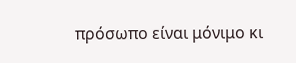πρόσωπο είναι μόνιμο κι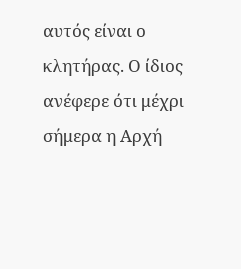αυτός είναι ο κλητήρας. Ο ίδιος ανέφερε ότι μέχρι σήμερα η Αρχή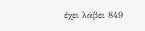έχει λάβει 849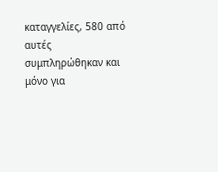καταγγελίες, 580 από αυτές συμπληρώθηκαν και μόνο για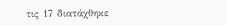τις 17 διατάχθηκε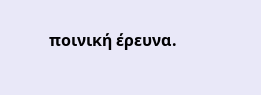ποινική έρευνα.